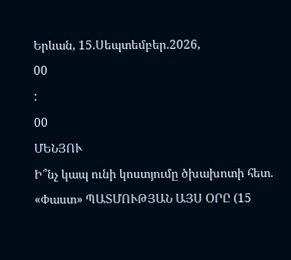Երևան, 15.Սեպտեմբեր.2026,
00
:
00
ՄԵՆՅՈՒ
Ի՞նչ կապ ունի կոստյումը ծխախոտի հետ. «Փաստ» ՊԱՏՄՈՒԹՅԱՆ ԱՅՍ ՕՐԸ (15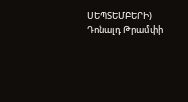ՍԵՊՏԵՄԲԵՐԻ) Դոնալդ Թրամփի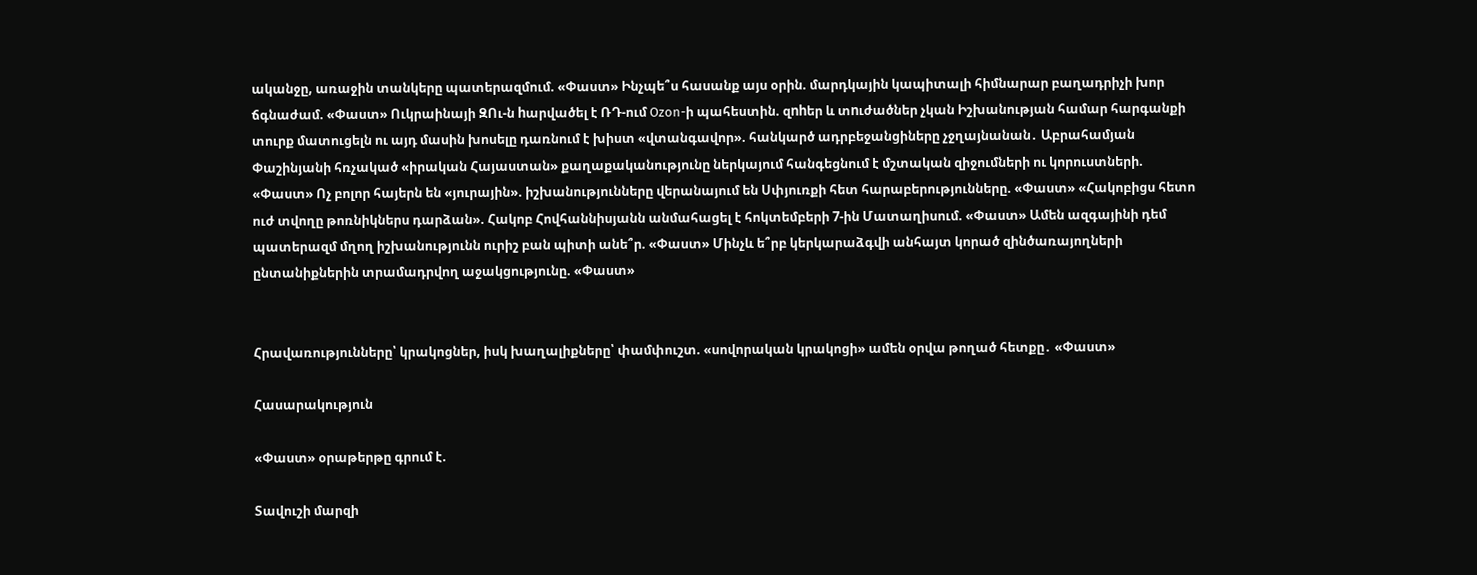ականջը, առաջին տանկերը պատերազմում. «Փաստ» Ինչպե՞ս հասանք այս օրին. մարդկային կապիտալի հիմնարար բաղադրիչի խոր ճգնաժամ. «Փաստ» Ուկրաինայի ԶՈւ-ն hարվածել է ՌԴ-ում Ozon-ի պահեստին. զnhեր և տnւժածներ չկան Իշխանության համար հարգանքի տուրք մատուցելն ու այդ մասին խոսելը դառնում է խիստ «վտանգավոր». հանկարծ ադրբեջանցիները չջղայնանան․ Աբրահամյան Փաշինյանի հռչակած «իրական Հայաստան» քաղաքականությունը ներկայում հանգեցնում է մշտական զիջումների ու կորուստների. «Փաստ» Ոչ բոլոր հայերն են «յուրային». իշխանությունները վերանայում են Սփյուռքի հետ հարաբերությունները. «Փաստ» «Հակոբիցս հետո ուժ տվողը թոռնիկներս դարձան». Հակոբ Հովհաննիսյանն անմահացել է հոկտեմբերի 7-ին Մատաղիսում. «Փաստ» Ամեն ազգայինի դեմ պատերազմ մղող իշխանությունն ուրիշ բան պիտի անե՞ր. «Փաստ» Մինչև ե՞րբ կերկարաձգվի անհայտ կորած զինծառայողների ընտանիքներին տրամադրվող աջակցությունը. «Փաստ»


Հրավառությունները՝ կրակոցներ, իսկ խաղալիքները՝ փամփուշտ. «սովորական կրակոցի» ամեն օրվա թողած հետքը․ «Փաստ»

Հասարակություն

«Փաստ» օրաթերթը գրում է.

Տավուշի մարզի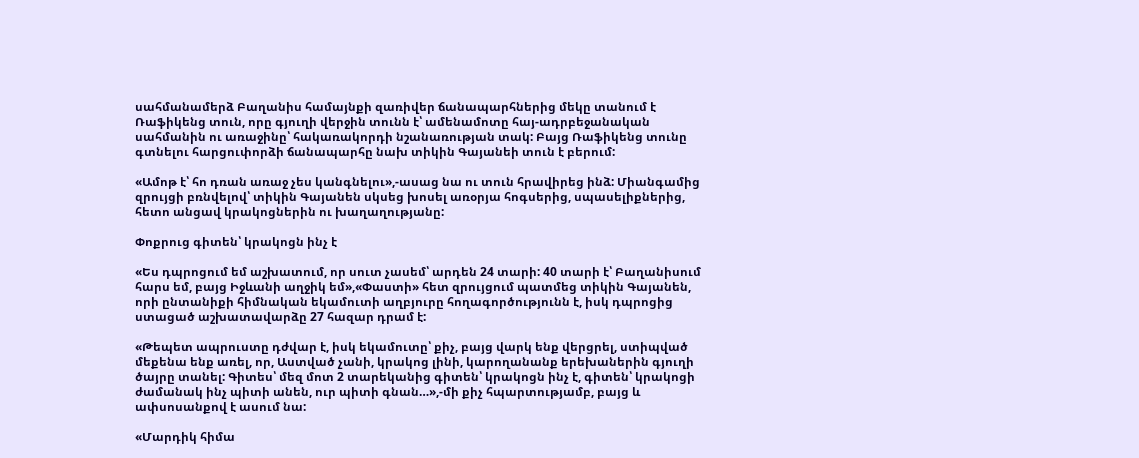սահմանամերձ Բաղանիս համայնքի զառիվեր ճանապարհներից մեկը տանում է Ռաֆիկենց տուն, որը գյուղի վերջին տունն է՝ ամենամոտը հայ-ադրբեջանական սահմանին ու առաջինը՝ հակառակորդի նշանառության տակ: Բայց Ռաֆիկենց տունը գտնելու հարցուփորձի ճանապարհը նախ տիկին Գայանեի տուն է բերում:

«Ամոթ է՝ հո դռան առաջ չես կանգնելու»,-ասաց նա ու տուն հրավիրեց ինձ: Միանգամից զրույցի բռնվելով՝ տիկին Գայանեն սկսեց խոսել առօրյա հոգսերից, սպասելիքներից, հետո անցավ կրակոցներին ու խաղաղությանը:

Փոքրուց գիտեն՝ կրակոցն ինչ է

«Ես դպրոցում եմ աշխատում, որ սուտ չասեմ՝ արդեն 24 տարի: 40 տարի է՝ Բաղանիսում հարս եմ, բայց Իջևանի աղջիկ եմ»,«Փաստի» հետ զրույցում պատմեց տիկին Գայանեն, որի ընտանիքի հիմնական եկամուտի աղբյուրը հողագործությունն է, իսկ դպրոցից ստացած աշխատավարձը 27 հազար դրամ է:

«Թեպետ ապրուստը դժվար է, իսկ եկամուտը՝ քիչ, բայց վարկ ենք վերցրել, ստիպված մեքենա ենք առել, որ, Աստված չանի, կրակոց լինի, կարողանանք երեխաներին գյուղի ծայրը տանել: Գիտես՝ մեզ մոտ 2 տարեկանից գիտեն՝ կրակոցն ինչ է, գիտեն՝ կրակոցի ժամանակ ինչ պիտի անեն, ուր պիտի գնան…»,-մի քիչ հպարտությամբ, բայց և ափսոսանքով է ասում նա:

«Մարդիկ հիմա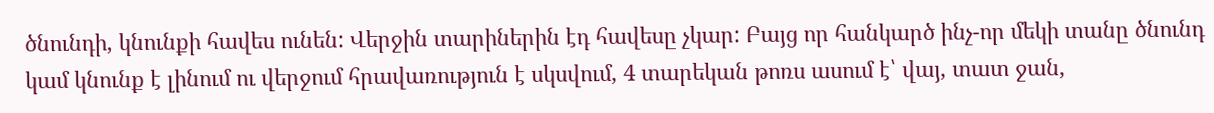ծնունդի, կնունքի հավես ունեն: Վերջին տարիներին էդ հավեսը չկար: Բայց որ հանկարծ ինչ-որ մեկի տանը ծնունդ կամ կնունք է լինում ու վերջում հրավառություն է սկսվում, 4 տարեկան թոռս ասում է՝ վայ, տատ ջան,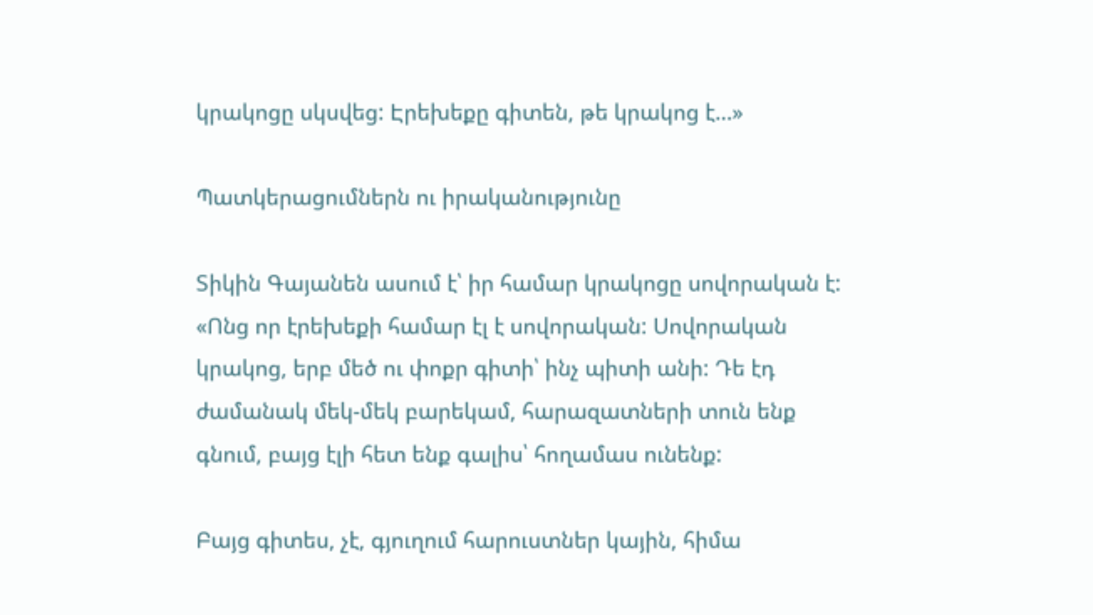կրակոցը սկսվեց: Էրեխեքը գիտեն, թե կրակոց է…»

Պատկերացումներն ու իրականությունը

Տիկին Գայանեն ասում է՝ իր համար կրակոցը սովորական է: «Ոնց որ էրեխեքի համար էլ է սովորական: Սովորական կրակոց, երբ մեծ ու փոքր գիտի՝ ինչ պիտի անի: Դե էդ ժամանակ մեկ-մեկ բարեկամ, հարազատների տուն ենք գնում, բայց էլի հետ ենք գալիս՝ հողամաս ունենք:

Բայց գիտես, չէ, գյուղում հարուստներ կային, հիմա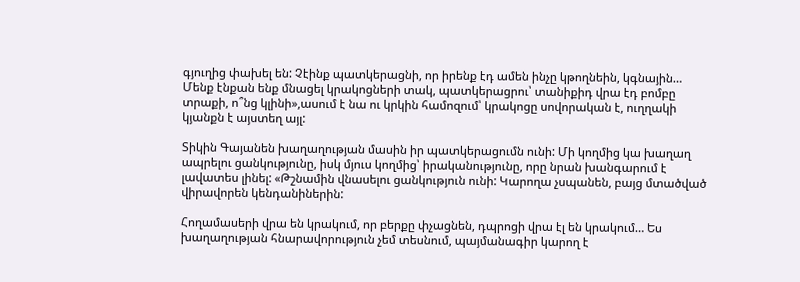գյուղից փախել են: Չէինք պատկերացնի, որ իրենք էդ ամեն ինչը կթողնեին, կգնային… Մենք էնքան ենք մնացել կրակոցների տակ, պատկերացրու՝ տանիքիդ վրա էդ բոմբը տրաքի, ո՞նց կլինի»,ասում է նա ու կրկին համոզում՝ կրակոցը սովորական է, ուղղակի կյանքն է այստեղ այլ:

Տիկին Գայանեն խաղաղության մասին իր պատկերացումն ունի: Մի կողմից կա խաղաղ ապրելու ցանկությունը, իսկ մյուս կողմից՝ իրականությունը, որը նրան խանգարում է լավատես լինել: «Թշնամին վնասելու ցանկություն ունի: Կարողա չսպանեն, բայց մտածված վիրավորեն կենդանիներին:

Հողամասերի վրա են կրակում, որ բերքը փչացնեն, դպրոցի վրա էլ են կրակում… Ես խաղաղության հնարավորություն չեմ տեսնում, պայմանագիր կարող է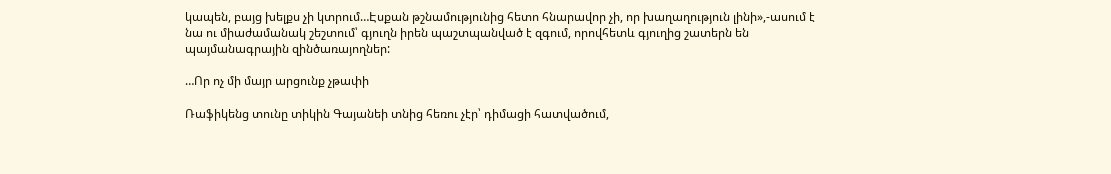կապեն, բայց խելքս չի կտրում…Էսքան թշնամությունից հետո հնարավոր չի, որ խաղաղություն լինի»,-ասում է նա ու միաժամանակ շեշտում՝ գյուղն իրեն պաշտպանված է զգում, որովհետև գյուղից շատերն են պայմանագրային զինծառայողներ:

…Որ ոչ մի մայր արցունք չթափի

Ռաֆիկենց տունը տիկին Գայանեի տնից հեռու չէր՝ դիմացի հատվածում,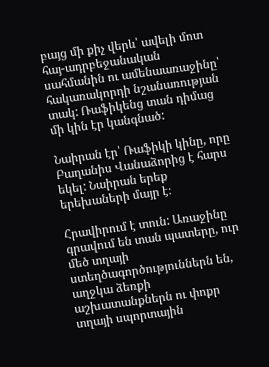բայց մի քիչ վերև՝ ավելի մոտ հայ-ադրբեջանական սահմանին ու ամենաառաջինը՝ հակառակորդի նշանառության տակ: Ռաֆիկենց տան դիմաց մի կին էր կանգնած:

Նաիրան էր՝ Ռաֆիկի կինը, որը Բաղանիս Վանաձորից է հարս եկել: Նաիրան երեք երեխաների մայր է։

Հրավիրում է տուն: Առաջինը գրավում են տան պատերը, ուր մեծ տղայի ստեղծագործություններն են, աղջկա ձեռքի աշխատանքներն ու փոքր տղայի սպորտային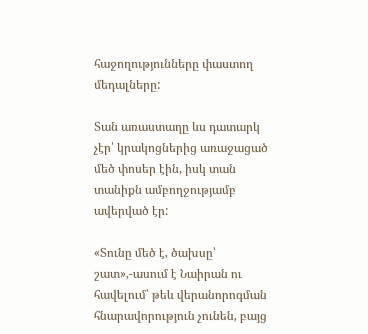հաջողությունները փաստող մեդալները:

Տան առաստաղը ևս դատարկ չէր՝ կրակոցներից առաջացած մեծ փոսեր էին, իսկ տան տանիքն ամբողջությամբ ավերված էր:

«Տունը մեծ է, ծախսը՝ շատ»,-ասում է Նաիրան ու հավելում՝ թեև վերանորոգման հնարավորություն չունեն, բայց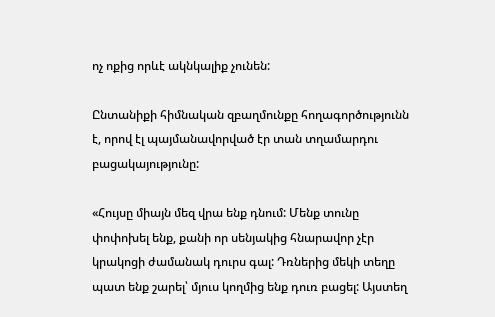ոչ ոքից որևէ ակնկալիք չունեն:

Ընտանիքի հիմնական զբաղմունքը հողագործությունն է, որով էլ պայմանավորված էր տան տղամարդու բացակայությունը:

«Հույսը միայն մեզ վրա ենք դնում: Մենք տունը փոփոխել ենք, քանի որ սենյակից հնարավոր չէր կրակոցի ժամանակ դուրս գալ: Դռներից մեկի տեղը պատ ենք շարել՝ մյուս կողմից ենք դուռ բացել: Այստեղ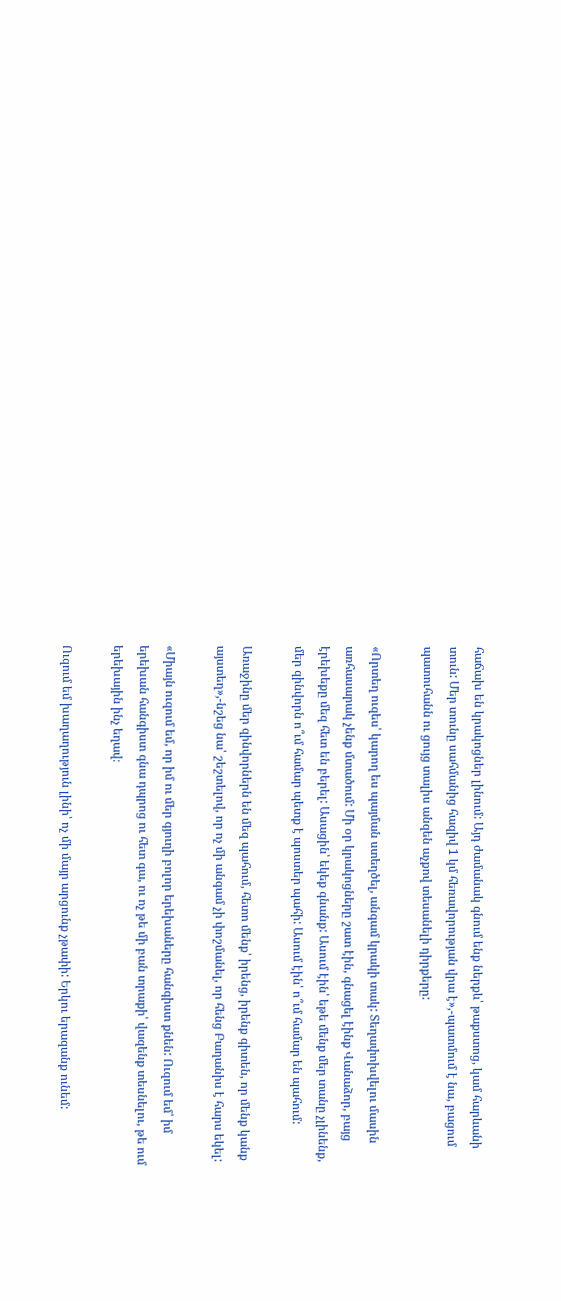հաճախ են կրակոցներ լինում: Այդ ժամանակ գնում ենք ներքև՝ թաքստոց, կամ հարևանի տուն: Մեր տունը սահմանից հազիվ 1 կմ հեռավորության վրա է»,-պատմում է նա, բացում պատուհանն ու ցույց տալիս անզեն աչքով տեսանելի դիրքերը:

«Որտեղ ուզես՝ կարող ես պայման ստեղծել, անգամ կրակի տակ: Տեղափոխվելու մասին առհասարակ չենք մտածում: Մի օր կրակոցները շատ էին, գնացել էինք Վանաձոր, բայց էրեխեքը մեզ հետ են բերել: Ասացին՝ եկեք գնանք: Ասում էին՝ եթե մենք մեր տանը չլինենք, մեր զինվորն ո՞ւմ համար պետք է պոստեր պահի: Ասում էին՝ ո՞ւմ համար են պահում:

Առաջինը մեր զինվորներն են մեզ պահում, հետո մենք՝ իրենց, իրենք գիտեն, որ մենք կանք այստեղ»,-նշեց նա՝ շեշտելով, որ ոչ մի անգամ չի փոշմանել, որ հենց Բաղանիս է հարս եկել:

«Միայն ուզում եմ, որ իմ ու մեր գյուղի բոլոր երեխաները հանգիստ քնեն: Ուզում եմ՝ իմ երեխան հանգիստ գնա դպրոց ու հետ գա, ու ոչ թե մի բան տրաքի՝ վազենք տեսնելու, թե ում երեխային ինչ եղավ։

Ուզում եմ խաղաղություն լինի՝ ոչ մի մայր արցունք չթափի: Երկու երազանք ունեմ: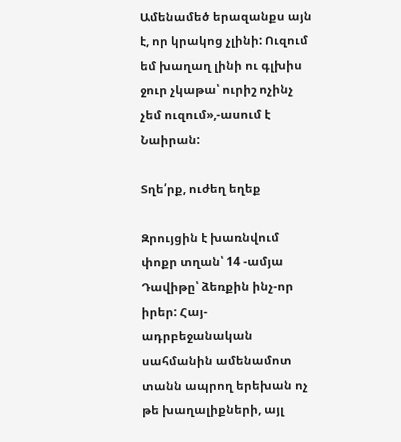Ամենամեծ երազանքս այն է, որ կրակոց չլինի: Ուզում եմ խաղաղ լինի ու գլխիս ջուր չկաթա՝ ուրիշ ոչինչ չեմ ուզում»,-ասում է Նաիրան:

Տղե՛րք, ուժեղ եղեք

Զրույցին է խառնվում փոքր տղան՝ 14 -ամյա Դավիթը՝ ձեռքին ինչ-որ իրեր: Հայ-ադրբեջանական սահմանին ամենամոտ տանն ապրող երեխան ոչ թե խաղալիքների, այլ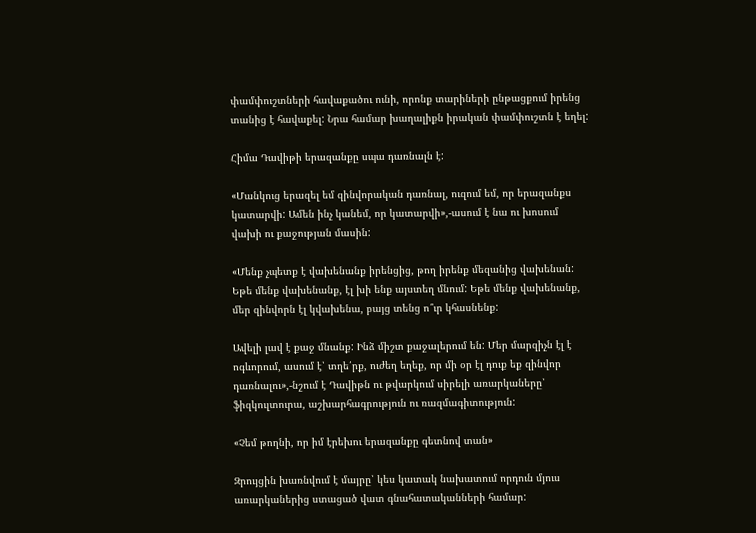փամփուշտների հավաքածու ունի, որոնք տարիների ընթացքում իրենց տանից է հավաքել: Նրա համար խաղալիքն իրական փամփուշտն է եղել:

Հիմա Դավիթի երազանքը սպա դառնալն է:

«Մանկուց երազել եմ զինվորական դառնալ, ուզում եմ, որ երազանքս կատարվի: Ամեն ինչ կանեմ, որ կատարվի»,-ասում է նա ու խոսում վախի ու քաջության մասին:

«Մենք չպետք է վախենանք իրենցից, թող իրենք մեզանից վախենան: Եթե մենք վախենանք, էլ խի ենք այստեղ մնում: Եթե մենք վախենանք, մեր զինվորն էլ կվախենա, բայց տենց ո՞ւր կհասնենք:

Ավելի լավ է քաջ մնանք: Ինձ միշտ քաջալերում են: Մեր մարզիչն էլ է ոգևորում, ասում է՝ տղե՛րք, ուժեղ եղեք, որ մի օր էլ դուք եք զինվոր դառնալու»,-նշում է Դավիթն ու թվարկում սիրելի առարկաները՝ ֆիզկուլտուրա, աշխարհագրություն ու ռազմագիտություն:

«Չեմ թողնի, որ իմ էրեխու երազանքը գետնով տան»

Զրույցին խառնվում է մայրը՝ կես կատակ նախատում որդուն մյուս առարկաներից ստացած վատ գնահատականների համար: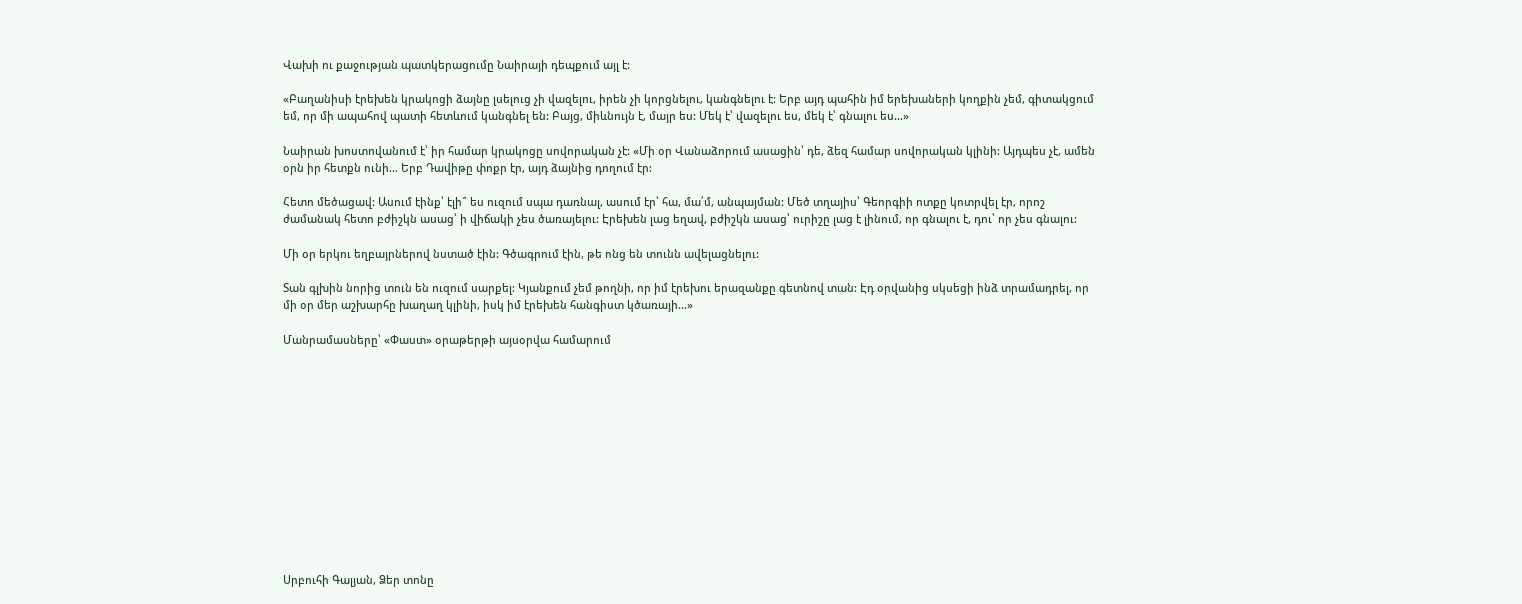Վախի ու քաջության պատկերացումը Նաիրայի դեպքում այլ է:

«Բաղանիսի էրեխեն կրակոցի ձայնը լսելուց չի վազելու, իրեն չի կորցնելու, կանգնելու է: Երբ այդ պահին իմ երեխաների կողքին չեմ, գիտակցում եմ, որ մի ապահով պատի հետևում կանգնել են: Բայց, միևնույն է, մայր ես: Մեկ է՝ վազելու ես, մեկ է՝ գնալու ես…»

Նաիրան խոստովանում է՝ իր համար կրակոցը սովորական չէ: «Մի օր Վանաձորում ասացին՝ դե, ձեզ համար սովորական կլինի: Այդպես չէ, ամեն օրն իր հետքն ունի… Երբ Դավիթը փոքր էր, այդ ձայնից դողում էր:

Հետո մեծացավ: Ասում էինք՝ էլի՞ ես ուզում սպա դառնալ, ասում էր՝ հա, մա՛մ, անպայման: Մեծ տղայիս՝ Գեորգիի ոտքը կոտրվել էր, որոշ ժամանակ հետո բժիշկն ասաց՝ ի վիճակի չես ծառայելու: Էրեխեն լաց եղավ, բժիշկն ասաց՝ ուրիշը լաց է լինում, որ գնալու է, դու՝ որ չես գնալու:

Մի օր երկու եղբայրներով նստած էին: Գծագրում էին, թե ոնց են տունն ավելացնելու:

Տան գլխին նորից տուն են ուզում սարքել: Կյանքում չեմ թողնի, որ իմ էրեխու երազանքը գետնով տան: Էդ օրվանից սկսեցի ինձ տրամադրել, որ մի օր մեր աշխարհը խաղաղ կլինի, իսկ իմ էրեխեն հանգիստ կծառայի…»

Մանրամասները՝ «Փաստ» օրաթերթի այսօրվա համարում













Սրբուհի Գալյան, Ձեր տոնը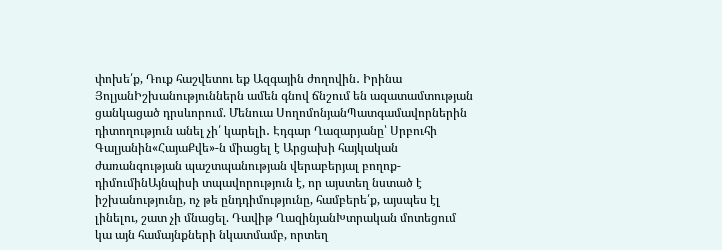փոխե՛ք, Դուք հաշվետու եք Ազգային ժողովին․ Իրինա ՅոլյանԻշխանություններն ամեն գնով ճնշում են ազատամտության ցանկացած դրսևորում. Մենուա ՍողոմոնյանՊատգամավորներին դիտողություն անել չի՛ կարելի․ Էդգար Ղազարյանը՝ Սրբուհի Գալյանին«ՀայաՔվե»-ն միացել է Արցախի հայկական ժառանգության պաշտպանության վերաբերյալ բողոք-դիմումինԱյնպիսի տպավորություն է, որ այստեղ նստած է իշխանությունը, ոչ թե ընդդիմությունը, համբերե՛ք, այսպես էլ լինելու, շատ չի մնացել. Դավիթ ՂազինյանԽտրական մոտեցում կա այն համայնքների նկատմամբ, որտեղ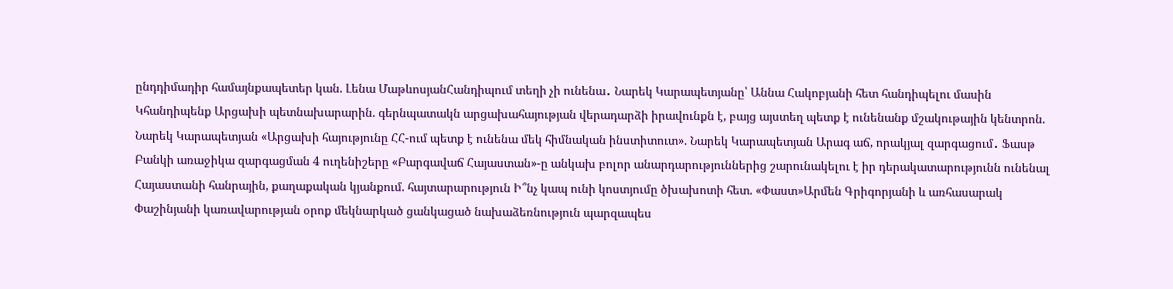ընդդիմադիր համայնքապետեր կան. Լենա ՄաթևոսյանՀանդիպում տեղի չի ունենա․ Նարեկ Կարապետյանը՝ Աննա Հակոբյանի հետ հանդիպելու մասին Կհանդիպենք Արցախի պետնախարարին. գերնպատակն արցախահայության վերադարձի իրավունքն է, բայց այստեղ պետք է ունենանք մշակութային կենտրոն. Նարեկ Կարապետյան «Արցախի հայությունը ՀՀ-ում պետք է ունենա մեկ հիմնական ինստիտուտ». Նարեկ Կարապետյան Արագ աճ, որակյալ զարգացում․ Ֆասթ Բանկի առաջիկա զարգացման 4 ուղենիշերը «Բարգավաճ Հայաստան»-ը անկախ բոլոր անարդարություններից շարունակելու է իր դերակատարությունն ունենալ Հայաստանի հանրային, քաղաքական կյանքում. հայտարարություն Ի՞նչ կապ ունի կոստյումը ծխախոտի հետ. «Փաստ»Արմեն Գրիգորյանի և առհասարակ Փաշինյանի կառավարության օրոք մեկնարկած ցանկացած նախաձեռնություն պարզապես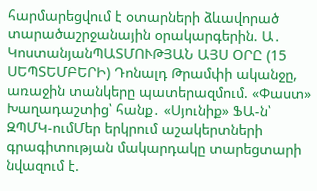հարմարեցվում է օտարների ձևավորած տարածաշրջանային օրակարգերին. Ա․ ԿոստանյանՊԱՏՄՈՒԹՅԱՆ ԱՅՍ ՕՐԸ (15 ՍԵՊՏԵՄԲԵՐԻ) Դոնալդ Թրամփի ականջը, առաջին տանկերը պատերազմում. «Փաստ» Խաղադաշտից՝ հանք․ «Սյունիք» ՖԱ-ն՝ ԶՊՄԿ-ումՄեր երկրում աշակերտների գրագիտության մակարդակը տարեցտարի նվազում է.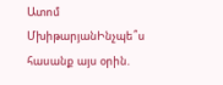Ատոմ ՄխիթարյանԻնչպե՞ս հասանք այս օրին.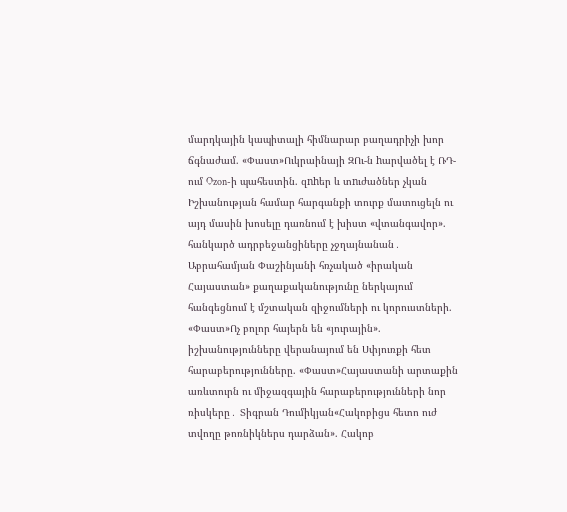մարդկային կապիտալի հիմնարար բաղադրիչի խոր ճգնաժամ. «Փաստ»Ուկրաինայի ԶՈւ-ն hարվածել է ՌԴ-ում Ozon-ի պահեստին. զnhեր և տnւժածներ չկան Իշխանության համար հարգանքի տուրք մատուցելն ու այդ մասին խոսելը դառնում է խիստ «վտանգավոր». հանկարծ ադրբեջանցիները չջղայնանան․ Աբրահամյան Փաշինյանի հռչակած «իրական Հայաստան» քաղաքականությունը ներկայում հանգեցնում է մշտական զիջումների ու կորուստների. «Փաստ»Ոչ բոլոր հայերն են «յուրային». իշխանությունները վերանայում են Սփյուռքի հետ հարաբերությունները. «Փաստ»Հայաստանի արտաքին առևտուրն ու միջազգային հարաբերությունների նոր ռիսկերը․ Տիգրան Դումիկյան«Հակոբիցս հետո ուժ տվողը թոռնիկներս դարձան». Հակոբ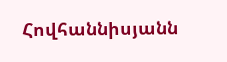Հովհաննիսյանն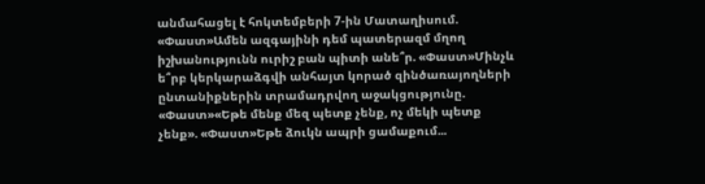անմահացել է հոկտեմբերի 7-ին Մատաղիսում. «Փաստ»Ամեն ազգայինի դեմ պատերազմ մղող իշխանությունն ուրիշ բան պիտի անե՞ր. «Փաստ»Մինչև ե՞րբ կերկարաձգվի անհայտ կորած զինծառայողների ընտանիքներին տրամադրվող աջակցությունը. «Փաստ»«Եթե մենք մեզ պետք չենք, ոչ մեկի պետք չենք». «Փաստ»Եթե ձուկն ապրի ցամաքում...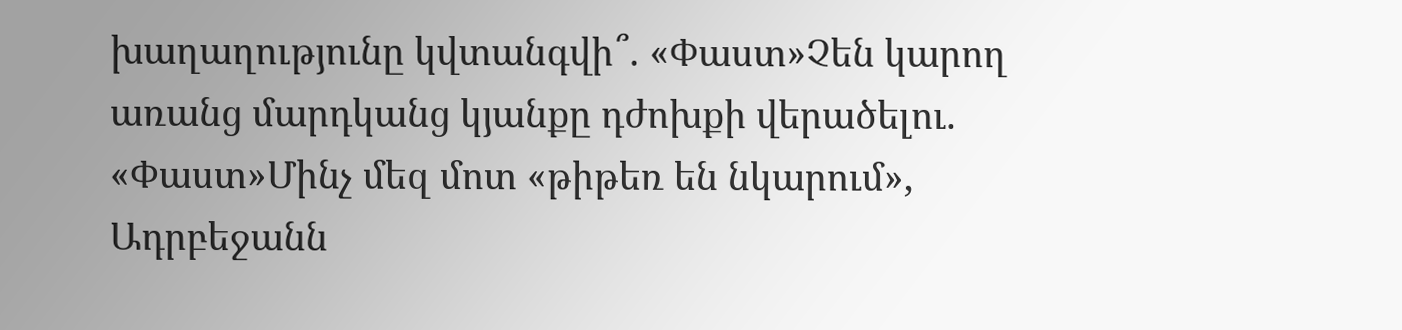խաղաղությունը կվտանգվի՞. «Փաստ»Չեն կարող առանց մարդկանց կյանքը դժոխքի վերածելու. «Փաստ»Մինչ մեզ մոտ «թիթեռ են նկարում», Ադրբեջանն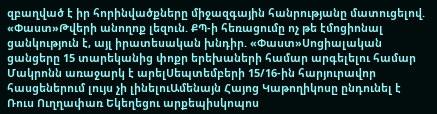զբաղված է իր հորինվածքները միջազգային հանրությանը մատուցելով. «Փաստ»Թվերի անողոք լեզուն. ՔՊ-ի հեռացումը ոչ թե էմոցիոնալ ցանկություն է, այլ իրատեսական խնդիր. «Փաստ»Սոցիալական ցանցերը 15 տարեկանից փոքր երեխաների համար արգելելու համար Մակրոնն առաջարկ է արելՍեպտեմբերի 15/16-ին հարյուրավոր հասցեներում լույս չի լինելուԱմենայն Հայոց Կաթողիկոսը ընդունել է Ռուս Ուղղափառ Եկեղեցու արքեպիսկոպոս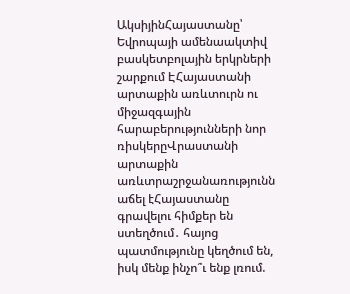ԱկսիյինՀայաստանը՝ Եվրոպայի ամենաակտիվ բասկետբոլային երկրների շարքում ԷՀայաստանի արտաքին առևտուրն ու միջազգային հարաբերությունների նոր ռիսկերըՎրաստանի արտաքին առևտրաշրջանառությունն աճել էՀայաստանը գրավելու հիմքեր են ստեղծում․ հայոց պատմությունը կեղծում են, իսկ մենք ինչո՞ւ ենք լռում.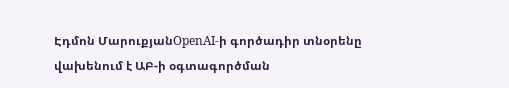Էդմոն ՄարուքյանOpenAI-ի գործադիր տնօրենը վախենում է ԱԲ-ի օգտագործման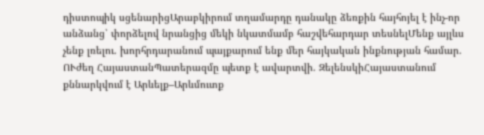դիստոպիկ սցենարիցԱրաբկիրում տղամարդը դանակը ձեռքին հայհոյել է ինչ-որ անձանց՝ փորձելով նրանցից մեկի նկատմամբ հաշվեհարդար տեսնելՄենք այլևս չենք լռելու. խորհրդարանում պայքարում ենք մեր հայկական ինքնության համար. ՈՒժեղ ՀայաստանՊատերազմը պետք է ավարտվի. ԶելենսկիՀայաստանում քննարկվում է Արևելք–Արևմուտք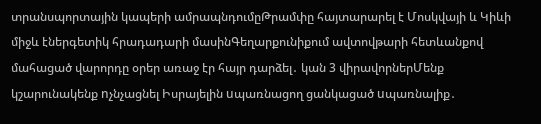տրանսպորտային կապերի ամրապնդումըԹրամփը հայտարարել է Մոսկվայի և Կիևի միջև էներգետիկ հրադադարի մասինԳեղարքունիքում ավտովթարի հետևանքով մահացած վարորդը օրեր առաջ էր հայր դարձել․ կան 3 վիրավորներՄենք կշարունակենք nչնչացնել Իսրայելին uպառնացող ցանկացած uպառնալիք․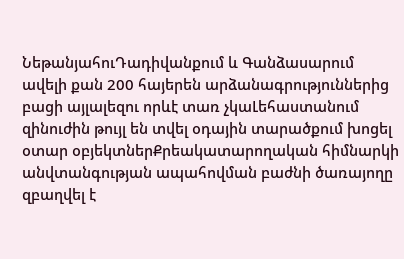ՆեթանյահուԴադիվանքում և Գանձասարում ավելի քան 200 հայերեն արձանագրություններից բացի այլալեզու որևէ տառ չկաԼեհաստանում զինուժին թույլ են տվել օդային տարածքում խոցել օտար օբյեկտներՔրեակատարողական հիմնարկի անվտանգության ապահովման բաժնի ծառայողը զբաղվել է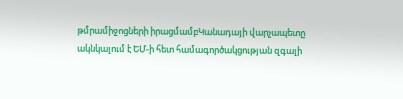թմրամիջոցների իրացմամբԿանադայի վարչապետը ակնկալում է ԵՄ-ի հետ համագործակցության զգալի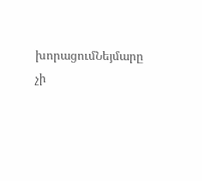խորացումՆեյմարը չի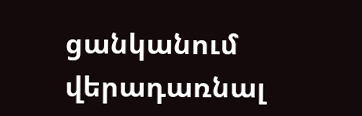ցանկանում վերադառնալ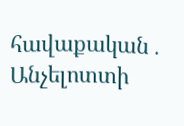հավաքական․ Անչելոտտի